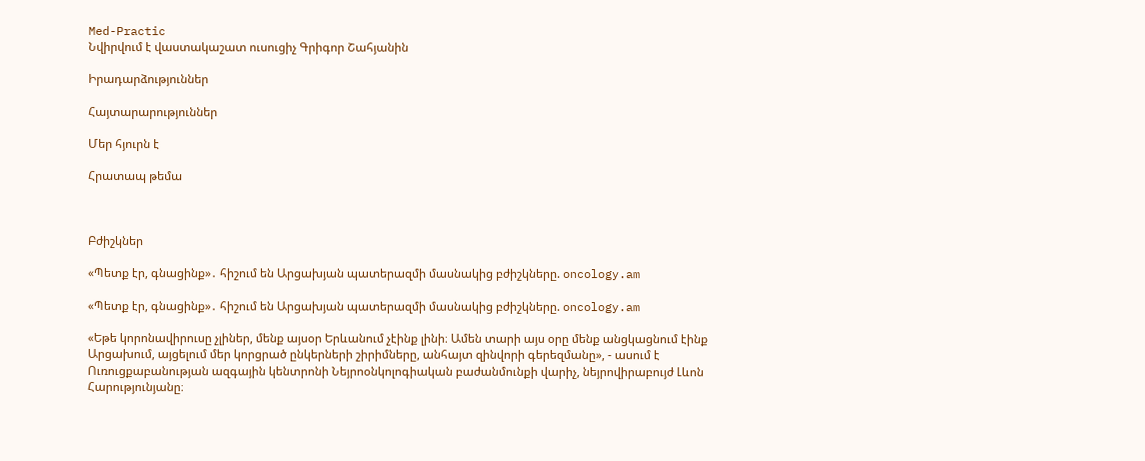Med-Practic
Նվիրվում է վաստակաշատ ուսուցիչ Գրիգոր Շահյանին

Իրադարձություններ

Հայտարարություններ

Մեր հյուրն է

Հրատապ թեմա



Բժիշկներ

«Պետք էր, գնացինք»․ հիշում են Արցախյան պատերազմի մասնակից բժիշկները. oncology.am

«Պետք էր, գնացինք»․ հիշում են Արցախյան պատերազմի մասնակից բժիշկները. oncology.am

«Եթե կորոնավիրուսը չլիներ, մենք այսօր Երևանում չէինք լինի։ Ամեն տարի այս օրը մենք անցկացնում էինք Արցախում, այցելում մեր կորցրած ընկերների շիրիմները, անհայտ զինվորի գերեզմանը», - ասում է Ուռուցքաբանության ազգային կենտրոնի Նեյրոօնկոլոգիական բաժանմունքի վարիչ, նեյրովիրաբույժ Լևոն Հարությունյանը։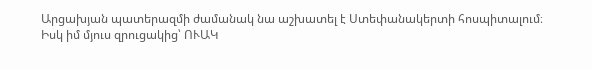Արցախյան պատերազմի ժամանակ նա աշխատել է Ստեփանակերտի հոսպիտալում։ Իսկ իմ մյուս զրուցակից՝ ՈՒԱԿ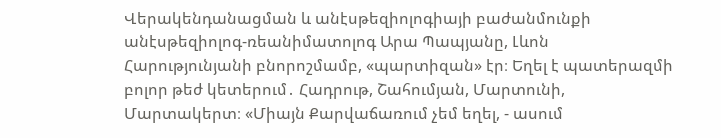Վերակենդանացման և անէսթեզիոլոգիայի բաժանմունքի անէսթեզիոլոգ-ռեանիմատոլոգ Արա Պապյանը, Լևոն Հարությունյանի բնորոշմամբ, «պարտիզան» էր։ Եղել է պատերազմի բոլոր թեժ կետերում․ Հադրութ, Շահումյան, Մարտունի, Մարտակերտ։ «Միայն Քարվաճառում չեմ եղել, - ասում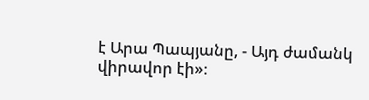է Արա Պապյանը, - Այդ ժամանկ վիրավոր էի»։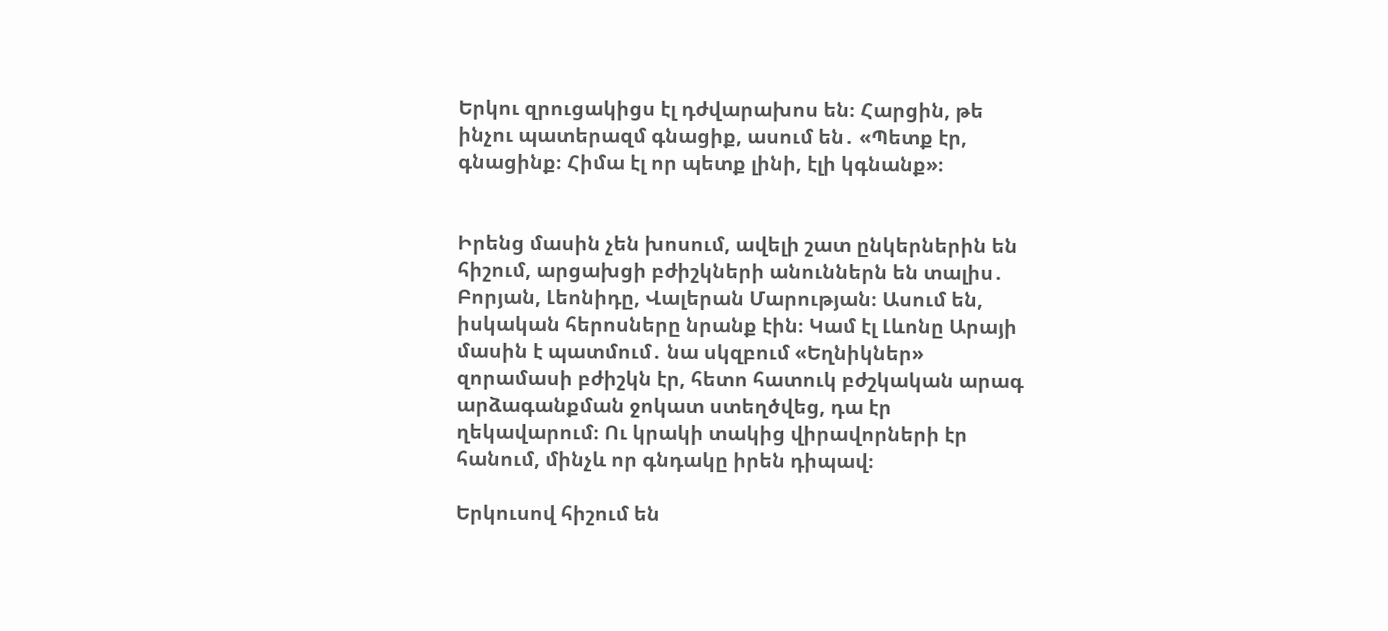Երկու զրուցակիցս էլ դժվարախոս են։ Հարցին, թե ինչու պատերազմ գնացիք, ասում են․ «Պետք էր, գնացինք։ Հիմա էլ որ պետք լինի, էլի կգնանք»։


Իրենց մասին չեն խոսում, ավելի շատ ընկերներին են հիշում, արցախցի բժիշկների անուններն են տալիս․ Բորյան, Լեոնիդը, Վալերան Մարության։ Ասում են, իսկական հերոսները նրանք էին։ Կամ էլ Լևոնը Արայի մասին է պատմում․ նա սկզբում «Եղնիկներ» զորամասի բժիշկն էր, հետո հատուկ բժշկական արագ արձագանքման ջոկատ ստեղծվեց, դա էր ղեկավարում։ Ու կրակի տակից վիրավորների էր հանում, մինչև որ գնդակը իրեն դիպավ։

Երկուսով հիշում են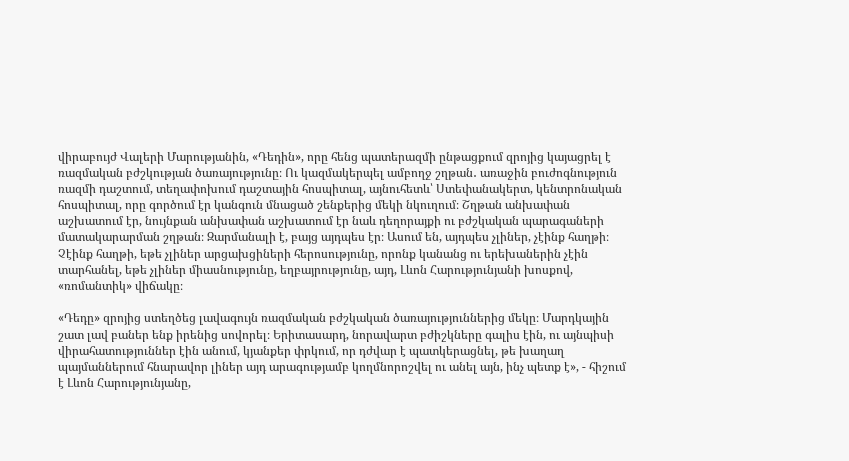վիրաբույժ Վալերի Մարությանին, «Դեդին», որը հենց պատերազմի ընթացքում զրոյից կայացրել է ռազմական բժշկության ծառայությունը։ Ու կազմակերպել ամբողջ շղթան․ առաջին բուժոգնություն ռազմի դաշտում, տեղափոխում դաշտային հոսպիտալ, այնուհետև՝ Ստեփանակերտ, կենտրոնական հոսպիտալ, որը գործում էր կանգուն մնացած շենքերից մեկի նկուղում։ Շղթան անխափան աշխատում էր, նույնքան անխափան աշխատում էր նաև դեղորայքի ու բժշկական պարագաների մատակարարման շղթան։ Զարմանալի է, բայց այդպես էր։ Ասում են, այդպես չլիներ, չէինք հաղթի։ Չէինք հաղթի, եթե չլիներ արցախցիների հերոսությունը, որոնք կանանց ու երեխաներին չէին տարհանել, եթե չլիներ միասնությունը, եղբայրությունը, այդ, Լևոն Հարությունյանի խոսքով, «ռոմանտիկ» վիճակը։

«Դեդը» զրոյից ստեղծեց լավագույն ռազմական բժշկական ծառայություններից մեկը։ Մարդկային շատ լավ բաներ ենք իրենից սովորել։ Երիտասարդ, նորավարտ բժիշկները գալիս էին, ու այնպիսի վիրահատություններ էին անում, կյանքեր փրկում, որ դժվար է պատկերացնել, թե խաղաղ պայմաններում հնարավոր լիներ այդ արագությամբ կողմնորոշվել ու անել այն, ինչ պետք է», - հիշում է Լևոն Հարությունյանը,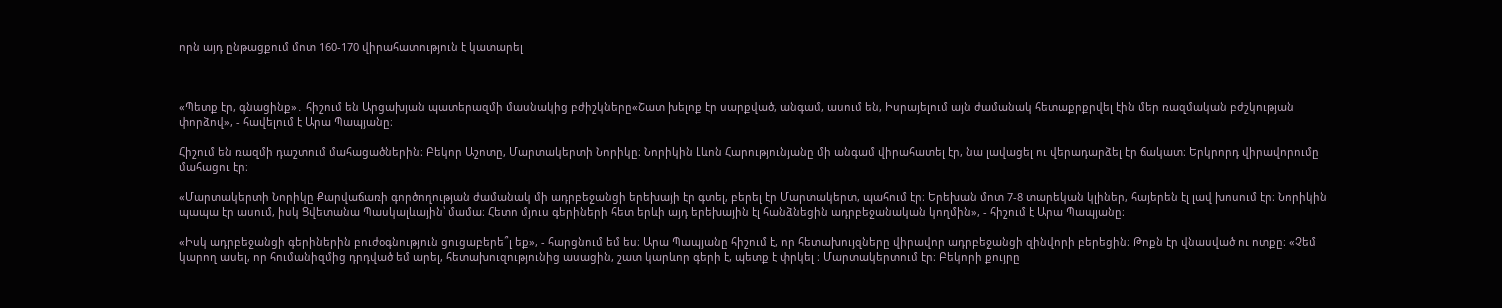որն այդ ընթացքում մոտ 160-170 վիրահատություն է կատարել



«Պետք էր, գնացինք»․ հիշում են Արցախյան պատերազմի մասնակից բժիշկները«Շատ խելոք էր սարքված, անգամ, ասում են, Իսրայելում այն ժամանակ հետաքրքրվել էին մեր ռազմական բժշկության փորձով», - հավելում է Արա Պապյանը։

Հիշում են ռազմի դաշտում մահացածներին։ Բեկոր Աշոտը, Մարտակերտի Նորիկը։ Նորիկին Լևոն Հարությունյանը մի անգամ վիրահատել էր, նա լավացել ու վերադարձել էր ճակատ։ Երկրորդ վիրավորումը մահացու էր։

«Մարտակերտի Նորիկը Քարվաճառի գործողության ժամանակ մի ադրբեջանցի երեխայի էր գտել, բերել էր Մարտակերտ, պահում էր։ Երեխան մոտ 7-8 տարեկան կլիներ, հայերեն էլ լավ խոսում էր։ Նորիկին պապա էր ասում, իսկ Ցվետանա Պասկալևային՝ մամա։ Հետո մյուս գերիների հետ երևի այդ երեխային էլ հանձնեցին ադրբեջանական կողմին», - հիշում է Արա Պապյանը։

«Իսկ ադրբեջանցի գերիներին բուժօգնություն ցուցաբերե՞լ եք», - հարցնում եմ ես։ Արա Պապյանը հիշում է, որ հետախույզները վիրավոր ադրբեջանցի զինվորի բերեցին։ Թոքն էր վնասված ու ոտքը։ «Չեմ կարող ասել, որ հումանիզմից դրդված եմ արել, հետախուզությունից ասացին, շատ կարևոր գերի է, պետք է փրկել ։ Մարտակերտում էր։ Բեկորի քույրը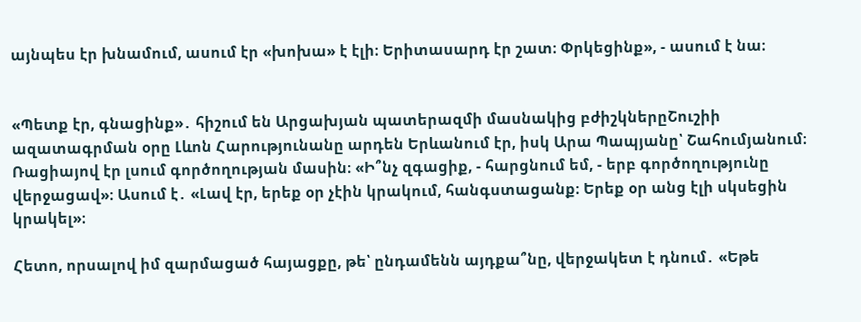այնպես էր խնամում, ասում էր «խոխա» է էլի։ Երիտասարդ էր շատ։ Փրկեցինք», - ասում է նա։


«Պետք էր, գնացինք»․ հիշում են Արցախյան պատերազմի մասնակից բժիշկներըՇուշիի ազատագրման օրը Լևոն Հարությունանը արդեն Երևանում էր, իսկ Արա Պապյանը՝ Շահումյանում։ Ռացիայով էր լսում գործողության մասին։ «Ի՞նչ զգացիք, - հարցնում եմ, - երբ գործողությունը վերջացավ»։ Ասում է․ «Լավ էր, երեք օր չէին կրակում, հանգստացանք։ Երեք օր անց էլի սկսեցին կրակել»։

Հետո, որսալով իմ զարմացած հայացքը, թե՝ ընդամենն այդքա՞նը, վերջակետ է դնում․ «Եթե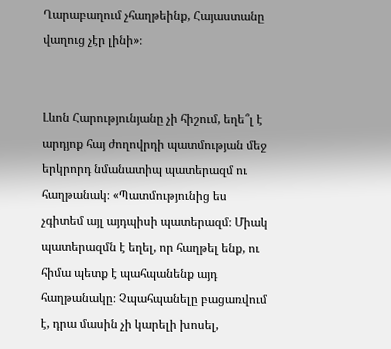Ղարաբաղում չհաղթեինք, Հայաստանը վաղուց չէր լինի»։


Լևոն Հարությունյանը չի հիշում, եղե՞լ է արդյոք հայ ժողովրդի պատմության մեջ երկրորդ նմանատիպ պատերազմ ու հաղթանակ։ «Պատմությունից ես չգիտեմ այլ այդպիսի պատերազմ։ Միակ պատերազմն է եղել, որ հաղթել ենք, ու հիմա պետք է պահպանենք այդ հաղթանակը։ Չպահպանելը բացառվում է, դրա մասին չի կարելի խոսել,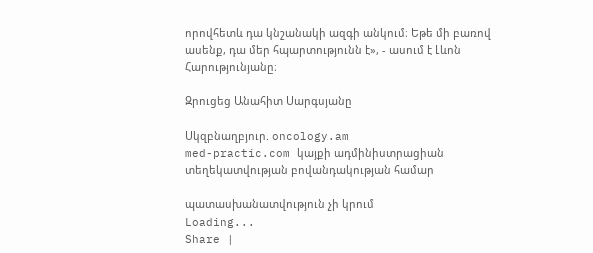որովհետև դա կնշանակի ազգի անկում։ Եթե մի բառով ասենք, դա մեր հպարտությունն է», - ասում է Լևոն Հարությունյանը։

Զրուցեց Անահիտ Սարգսյանը

Սկզբնաղբյուր. oncology.am
med-practic.com կայքի ադմինիստրացիան տեղեկատվության բովանդակության համար

պատասխանատվություն չի կրում
Loading...
Share |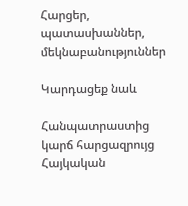Հարցեր, պատասխաններ, մեկնաբանություններ

Կարդացեք նաև

Հանպատրաստից կարճ հարցազրույց Հայկական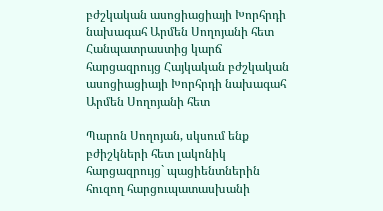բժշկական ասոցիացիայի Խորհրդի նախագահ Արմեն Սողոյանի հետ
Հանպատրաստից կարճ հարցազրույց Հայկական բժշկական ասոցիացիայի Խորհրդի նախագահ Արմեն Սողոյանի հետ

Պարոն Սողոյան, սկսում ենք բժիշկների հետ լակոնիկ հարցազրույց` պացիենտներին հուզող հարցուպատասխանի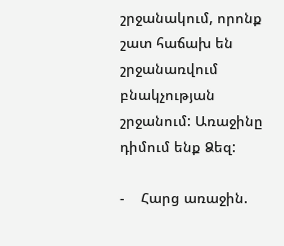շրջանակում, որոնք շատ հաճախ են շրջանառվում բնակչության շրջանում: Առաջինը դիմում ենք Ձեզ:

-    Հարց առաջին.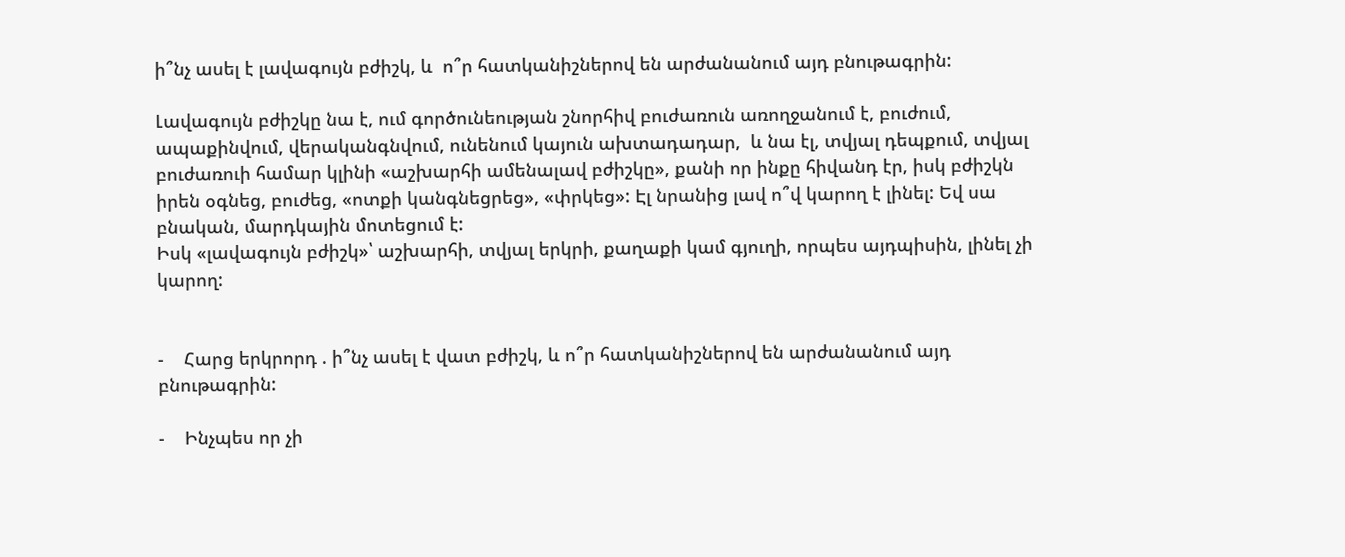ի՞նչ ասել է լավագույն բժիշկ, և  ո՞ր հատկանիշներով են արժանանում այդ բնութագրին:

Լավագույն բժիշկը նա է, ում գործունեության շնորհիվ բուժառուն առողջանում է, բուժում, ապաքինվում, վերականգնվում, ունենում կայուն ախտադադար,  և նա էլ, տվյալ դեպքում, տվյալ բուժառուի համար կլինի «աշխարհի ամենալավ բժիշկը», քանի որ ինքը հիվանդ էր, իսկ բժիշկն իրեն օգնեց, բուժեց, «ոտքի կանգնեցրեց», «փրկեց»: Էլ նրանից լավ ո՞վ կարող է լինել: Եվ սա բնական, մարդկային մոտեցում է:
Իսկ «լավագույն բժիշկ»՝ աշխարհի, տվյալ երկրի, քաղաքի կամ գյուղի, որպես այդպիսին, լինել չի կարող:


-    Հարց երկրորդ . ի՞նչ ասել է վատ բժիշկ, և ո՞ր հատկանիշներով են արժանանում այդ բնութագրին:

-    Ինչպես որ չի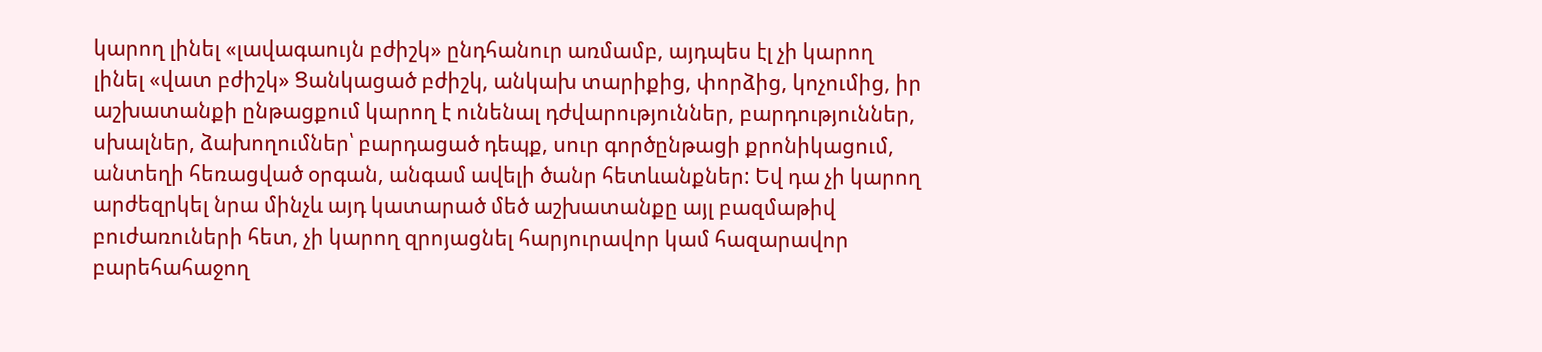կարող լինել «լավագաույն բժիշկ» ընդհանուր առմամբ, այդպես էլ չի կարող լինել «վատ բժիշկ» Ցանկացած բժիշկ, անկախ տարիքից, փորձից, կոչումից, իր աշխատանքի ընթացքում կարող է ունենալ դժվարություններ, բարդություններ, սխալներ, ձախողումներ՝ բարդացած դեպք, սուր գործընթացի քրոնիկացում, անտեղի հեռացված օրգան, անգամ ավելի ծանր հետևանքներ: Եվ դա չի կարող արժեզրկել նրա մինչև այդ կատարած մեծ աշխատանքը այլ բազմաթիվ բուժառուների հետ, չի կարող զրոյացնել հարյուրավոր կամ հազարավոր բարեհահաջող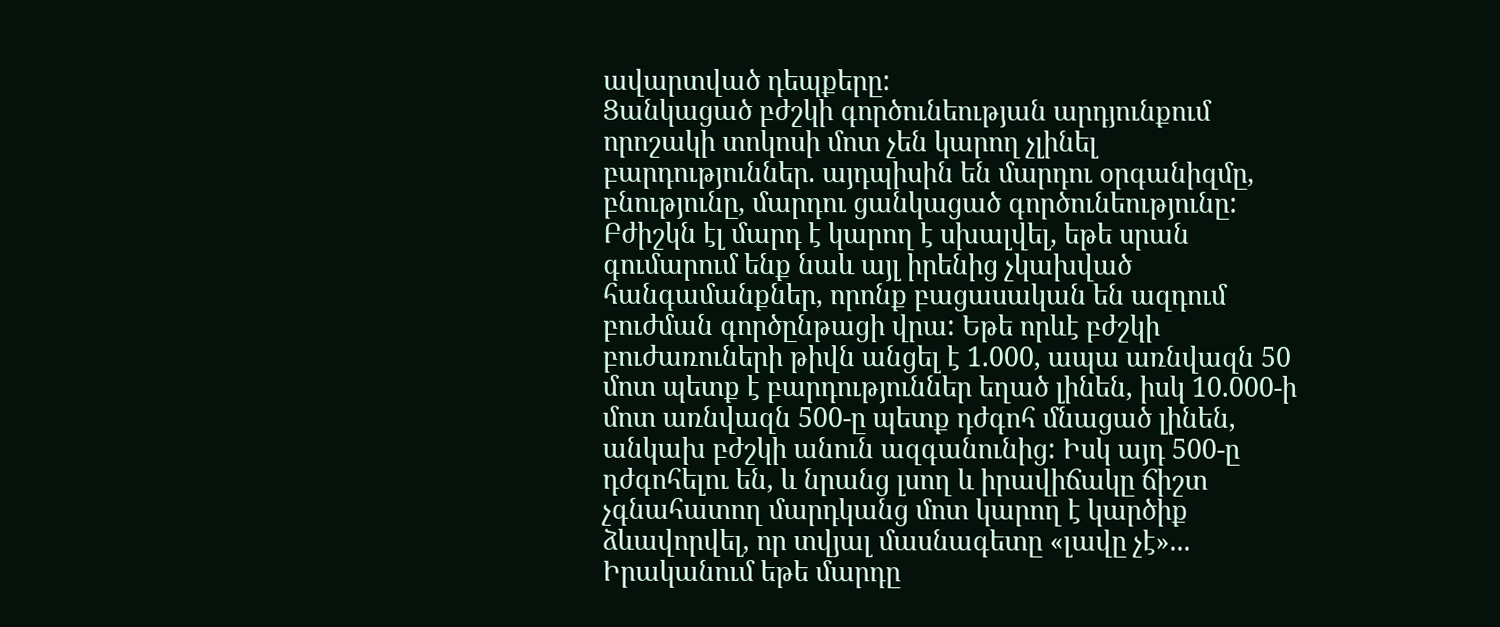ավարտված դեպքերը:
Ցանկացած բժշկի գործունեության արդյունքում որոշակի տոկոսի մոտ չեն կարող չլինել բարդություններ. այդպիսին են մարդու օրգանիզմը, բնությունը, մարդու ցանկացած գործունեությունը: Բժիշկն էլ մարդ է կարող է սխալվել, եթե սրան գումարում ենք նաև այլ իրենից չկախված հանգամանքներ, որոնք բացասական են ազդում բուժման գործընթացի վրա: Եթե որևէ բժշկի բուժառուների թիվն անցել է 1.000, ապա առնվազն 50 մոտ պետք է բարդություններ եղած լինեն, իսկ 10.000-ի մոտ առնվազն 500-ը պետք դժգոհ մնացած լինեն, անկախ բժշկի անուն ազգանունից: Իսկ այդ 500-ը դժգոհելու են, և նրանց լսող և իրավիճակը ճիշտ չգնահատող մարդկանց մոտ կարող է կարծիք ձևավորվել, որ տվյալ մասնագետը «լավը չէ»... Իրականում եթե մարդը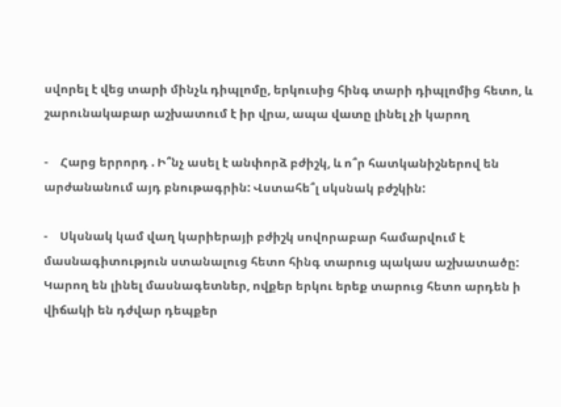սվորել է վեց տարի մինչև դիպլոմը, երկուսից հինգ տարի դիպլոմից հետո, և շարունակաբար աշխատում է իր վրա, ապա վատը լինել չի կարող

-    Հարց երրորդ . Ի՞նչ ասել է անփորձ բժիշկ, և ո՞ր հատկանիշներով են արժանանում այդ բնութագրին: Վստահե՞լ սկսնակ բժշկին:

-    Սկսնակ կամ վաղ կարիերայի բժիշկ սովորաբար համարվում է մասնագիտություն ստանալուց հետո հինգ տարուց պակաս աշխատածը: Կարող են լինել մասնագետներ, ովքեր երկու երեք տարուց հետո արդեն ի վիճակի են դժվար դեպքեր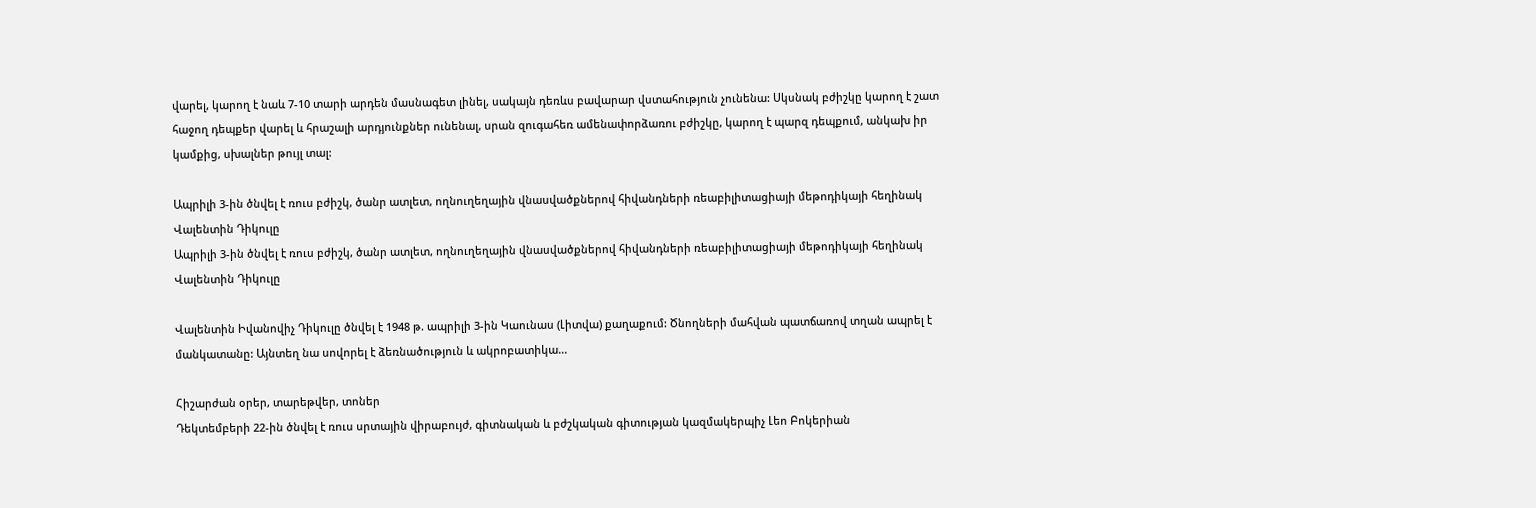վարել, կարող է նաև 7-10 տարի արդեն մասնագետ լինել, սակայն դեռևս բավարար վստահություն չունենա: Սկսնակ բժիշկը կարող է շատ հաջող դեպքեր վարել և հրաշալի արդյունքներ ունենալ, սրան զուգահեռ ամենափորձառու բժիշկը, կարող է պարզ դեպքում, անկախ իր կամքից, սխալներ թույլ տալ:

Ապրիլի 3-ին ծնվել է ռուս բժիշկ, ծանր ատլետ, ողնուղեղային վնասվածքներով հիվանդների ռեաբիլիտացիայի մեթոդիկայի հեղինակ Վալենտին Դիկուլը
Ապրիլի 3-ին ծնվել է ռուս բժիշկ, ծանր ատլետ, ողնուղեղային վնասվածքներով հիվանդների ռեաբիլիտացիայի մեթոդիկայի հեղինակ Վալենտին Դիկուլը

Վալենտին Իվանովիչ Դիկուլը ծնվել է 1948 թ. ապրիլի 3-ին Կաունաս (Լիտվա) քաղաքում: Ծնողների մահվան պատճառով տղան ապրել է մանկատանը: Այնտեղ նա սովորել է ձեռնածություն և ակրոբատիկա...

Հիշարժան օրեր, տարեթվեր, տոներ
Դեկտեմբերի 22-ին ծնվել է ռուս սրտային վիրաբույժ, գիտնական և բժշկական գիտության կազմակերպիչ Լեո Բոկերիան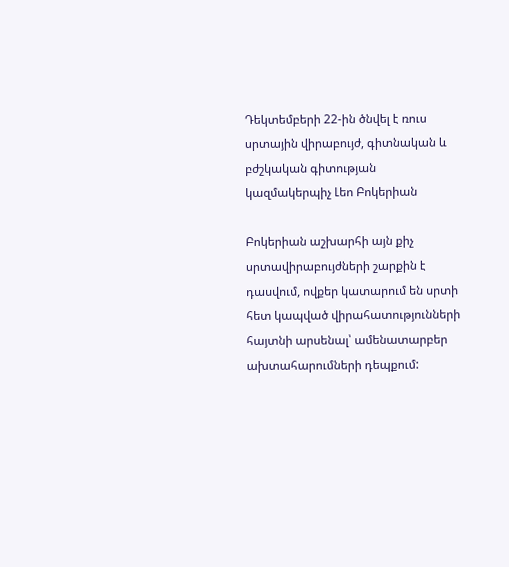Դեկտեմբերի 22-ին ծնվել է ռուս սրտային վիրաբույժ, գիտնական և բժշկական գիտության  կազմակերպիչ Լեո Բոկերիան

Բոկերիան աշխարհի այն քիչ սրտավիրաբույժների շարքին է դասվում, ովքեր կատարում են սրտի հետ կապված վիրահատությունների հայտնի արսենալ՝ ամենատարբեր ախտահարումների դեպքում: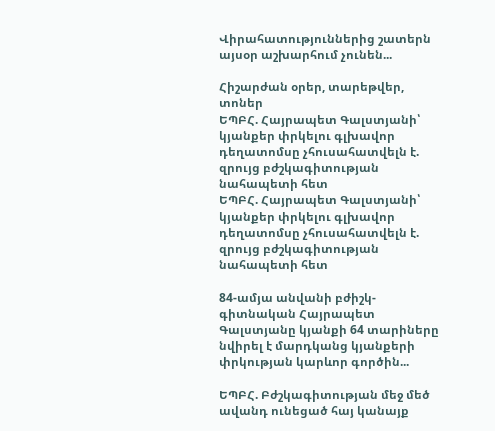Վիրահատություններից շատերն այսօր աշխարհում չունեն...

Հիշարժան օրեր, տարեթվեր, տոներ
ԵՊԲՀ. Հայրապետ Գալստյանի՝ կյանքեր փրկելու գլխավոր դեղատոմսը չհուսահատվելն է. զրույց բժշկագիտության նահապետի հետ
ԵՊԲՀ. Հայրապետ Գալստյանի՝ կյանքեր փրկելու գլխավոր դեղատոմսը չհուսահատվելն է. զրույց բժշկագիտության նահապետի հետ

84-ամյա անվանի բժիշկ-գիտնական Հայրապետ Գալստյանը կյանքի 64 տարիները նվիրել է մարդկանց կյանքերի փրկության կարևոր գործին...

ԵՊԲՀ. Բժշկագիտության մեջ մեծ ավանդ ունեցած հայ կանայք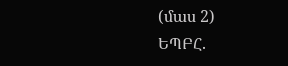(մաս 2)
ԵՊԲՀ.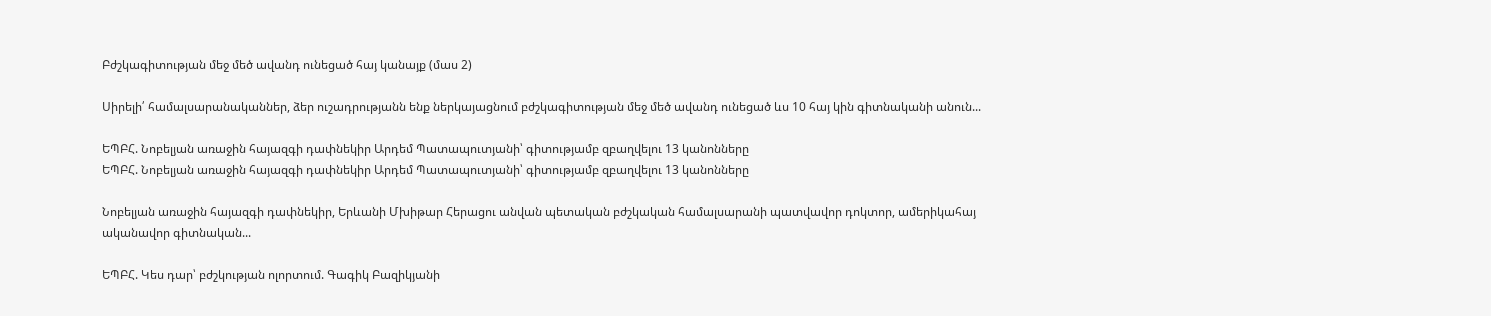Բժշկագիտության մեջ մեծ ավանդ ունեցած հայ կանայք (մաս 2)

Սիրելի՛ համալսարանականներ, ձեր ուշադրությանն ենք ներկայացնում բժշկագիտության մեջ մեծ ավանդ ունեցած ևս 10 հայ կին գիտնականի անուն...

ԵՊԲՀ. Նոբելյան առաջին հայազգի դափնեկիր Արդեմ Պատապուտյանի՝ գիտությամբ զբաղվելու 13 կանոնները
ԵՊԲՀ. Նոբելյան առաջին հայազգի դափնեկիր Արդեմ Պատապուտյանի՝ գիտությամբ զբաղվելու 13 կանոնները

Նոբելյան առաջին հայազգի դափնեկիր, Երևանի Մխիթար Հերացու անվան պետական բժշկական համալսարանի պատվավոր դոկտոր, ամերիկահայ ականավոր գիտնական...

ԵՊԲՀ. Կես դար՝ բժշկության ոլորտում. Գագիկ Բազիկյանի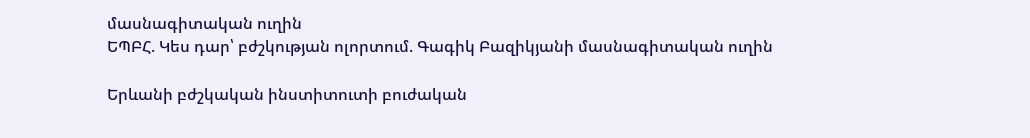մասնագիտական ուղին
ԵՊԲՀ. Կես դար՝ բժշկության ոլորտում. Գագիկ Բազիկյանի մասնագիտական ուղին

Երևանի բժշկական ինստիտուտի բուժական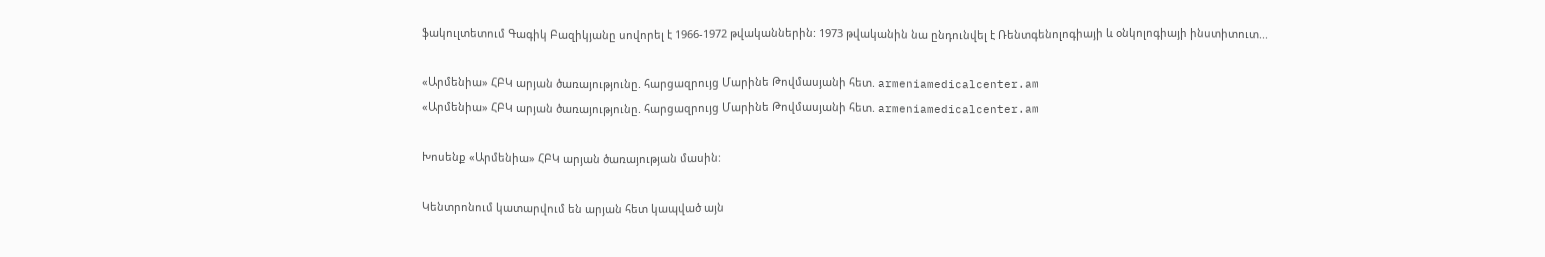ֆակուլտետում Գագիկ Բազիկյանը սովորել է 1966-1972 թվականներին: 1973 թվականին նա ընդունվել է Ռենտգենոլոգիայի և օնկոլոգիայի ինստիտուտ...

«Արմենիա» ՀԲԿ արյան ծառայությունը. հարցազրույց Մարինե Թովմասյանի հետ. armeniamedicalcenter.am
«Արմենիա» ՀԲԿ արյան ծառայությունը. հարցազրույց Մարինե Թովմասյանի հետ. armeniamedicalcenter.am

Խոսենք «Արմենիա» ՀԲԿ արյան ծառայության մասին:

Կենտրոնում կատարվում են արյան հետ կապված այն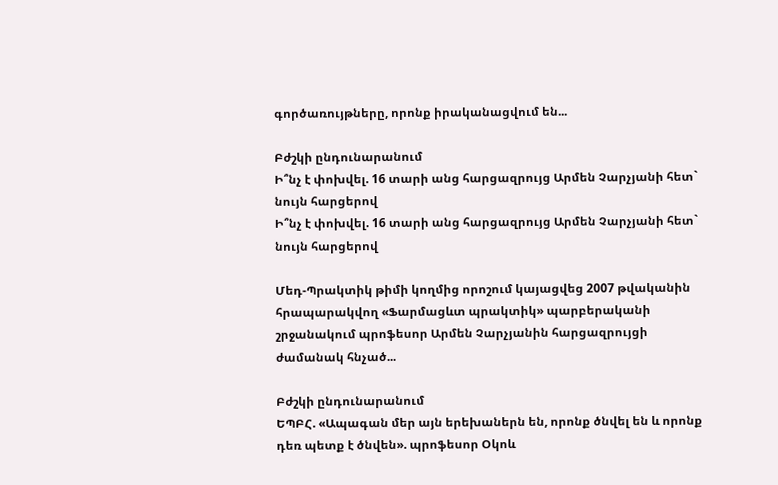գործառույթները, որոնք իրականացվում են...

Բժշկի ընդունարանում
Ի՞նչ է փոխվել. 16 տարի անց հարցազրույց Արմեն Չարչյանի հետ` նույն հարցերով
Ի՞նչ է փոխվել. 16 տարի անց հարցազրույց Արմեն Չարչյանի հետ` նույն հարցերով

Մեդ-Պրակտիկ թիմի կողմից որոշում կայացվեց 2007 թվականին հրապարակվող «Ֆարմացևտ պրակտիկ» պարբերականի շրջանակում պրոֆեսոր Արմեն Չարչյանին հարցազրույցի ժամանակ հնչած...

Բժշկի ընդունարանում
ԵՊԲՀ. «Ապագան մեր այն երեխաներն են, որոնք ծնվել են և որոնք դեռ պետք է ծնվեն». պրոֆեսոր Օկոև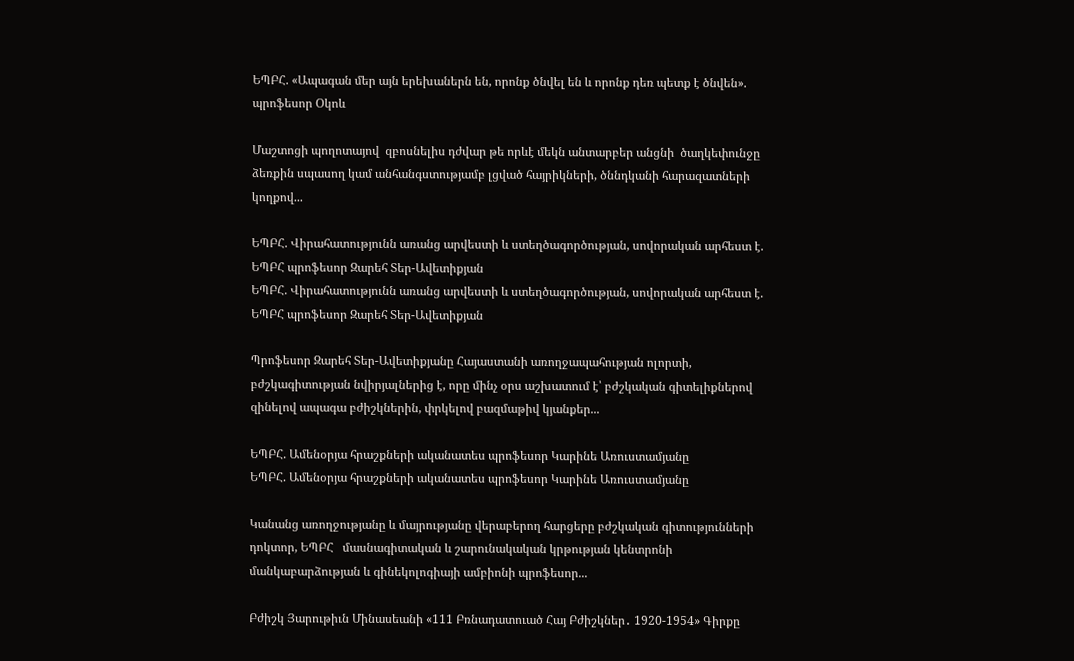ԵՊԲՀ. «Ապագան մեր այն երեխաներն են, որոնք ծնվել են և որոնք դեռ պետք է ծնվեն». պրոֆեսոր Օկոև

Մաշտոցի պողոտայով  զբոսնելիս դժվար թե որևէ մեկն անտարբեր անցնի  ծաղկեփունջը ձեռքին սպասող կամ անհանգստությամբ լցված հայրիկների, ծննդկանի հարազատների  կողքով...

ԵՊԲՀ. Վիրահատությունն առանց արվեստի և ստեղծագործության, սովորական արհեստ է. ԵՊԲՀ պրոֆեսոր Զարեհ Տեր-Ավետիքյան
ԵՊԲՀ. Վիրահատությունն առանց արվեստի և ստեղծագործության, սովորական արհեստ է. ԵՊԲՀ պրոֆեսոր Զարեհ Տեր-Ավետիքյան

Պրոֆեսոր Զարեհ Տեր-Ավետիքյանը Հայաստանի առողջապահության ոլորտի, բժշկագիտության նվիրյալներից է, որը մինչ օրս աշխատում է՝ բժշկական գիտելիքներով զինելով ապագա բժիշկներին, փրկելով բազմաթիվ կյանքեր...

ԵՊԲՀ. Ամենօրյա հրաշքների ականատես պրոֆեսոր Կարինե Առուստամյանը
ԵՊԲՀ. Ամենօրյա հրաշքների ականատես պրոֆեսոր Կարինե Առուստամյանը

Կանանց առողջությանը և մայրությանը վերաբերող հարցերը բժշկական գիտությունների դոկտոր, ԵՊԲՀ   մասնագիտական և շարունակական կրթության կենտրոնի մանկաբարձության և գինեկոլոգիայի ամբիոնի պրոֆեսոր...

Բժիշկ Յարութիւն Մինասեանի «111 Բռնադատուած Հայ Բժիշկներ․ 1920-1954» Գիրքը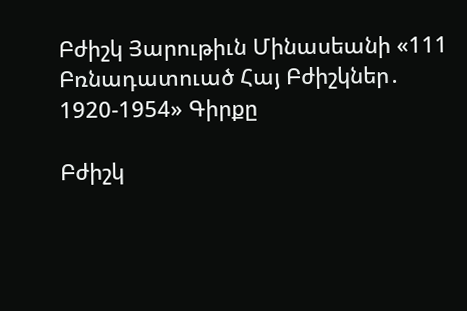Բժիշկ Յարութիւն Մինասեանի «111 Բռնադատուած Հայ Բժիշկներ․ 1920-1954» Գիրքը

Բժիշկ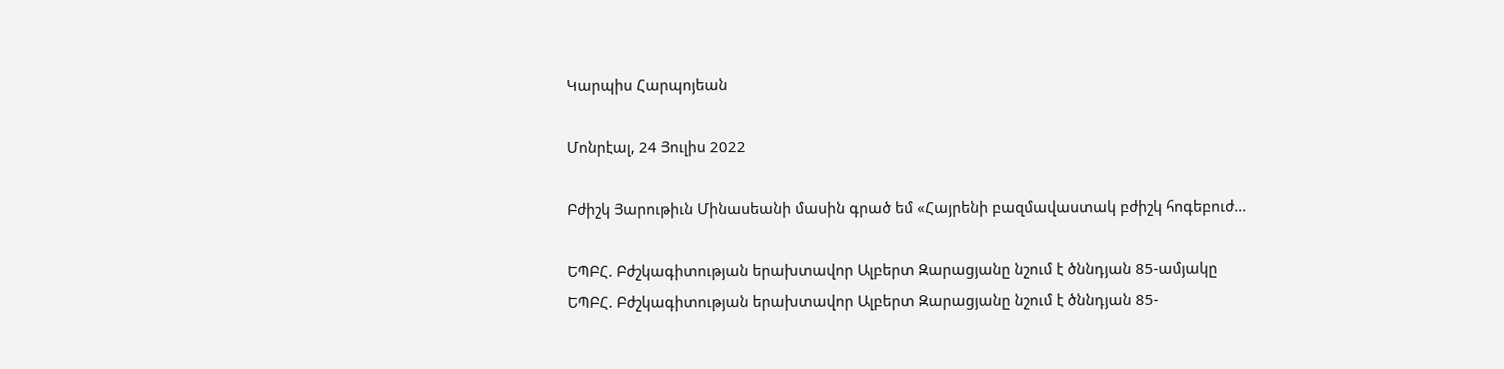Կարպիս Հարպոյեան

Մոնրէալ, 24 Յուլիս 2022

Բժիշկ Յարութիւն Մինասեանի մասին գրած եմ «Հայրենի բազմավաստակ բժիշկ հոգեբուժ...

ԵՊԲՀ. Բժշկագիտության երախտավոր Ալբերտ Զարացյանը նշում է ծննդյան 85-ամյակը
ԵՊԲՀ. Բժշկագիտության երախտավոր Ալբերտ Զարացյանը նշում է ծննդյան 85-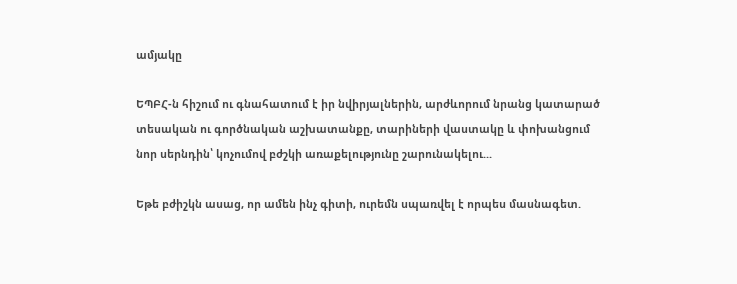ամյակը

ԵՊԲՀ-ն հիշում ու գնահատում է իր նվիրյալներին, արժևորում նրանց կատարած տեսական ու գործնական աշխատանքը, տարիների վաստակը և փոխանցում նոր սերնդին՝ կոչումով բժշկի առաքելությունը շարունակելու...

Եթե բժիշկն ասաց, որ ամեն ինչ գիտի, ուրեմն սպառվել է որպես մասնագետ.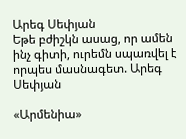Արեգ Սեփյան
Եթե բժիշկն ասաց, որ ամեն ինչ գիտի, ուրեմն սպառվել է որպես մասնագետ. Արեգ Սեփյան

«Արմենիա»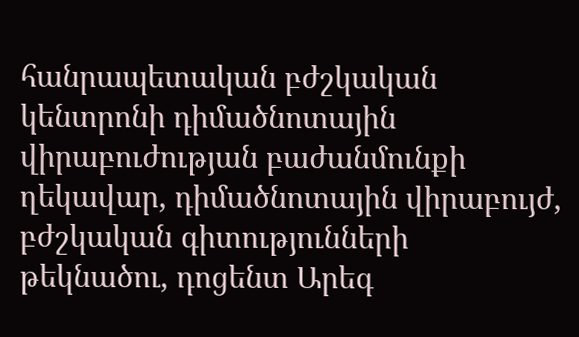հանրապետական բժշկական կենտրոնի դիմածնոտային վիրաբուժության բաժանմունքի ղեկավար, դիմածնոտային վիրաբույժ, բժշկական գիտությունների թեկնածու, դոցենտ Արեգ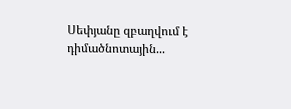Սեփյանը զբաղվում է դիմածնոտային...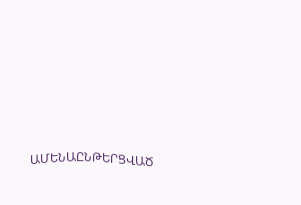ԱՄԵՆԱԸՆԹԵՐՑՎԱԾ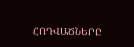ՀՈԴՎԱԾՆԵՐԸ